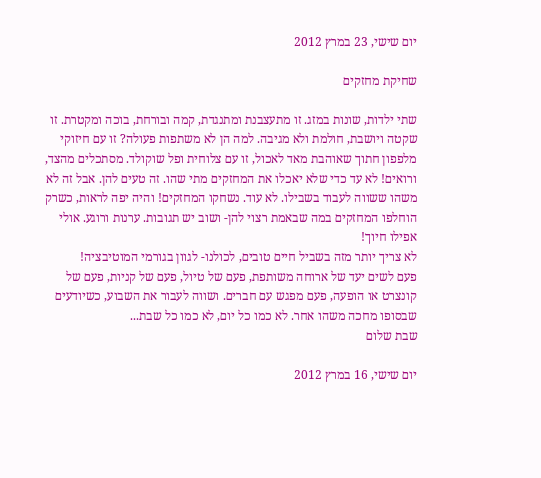יום שישי, 23 במרץ 2012

שחיקת מחזקים

שתי ילדות, שונות במזג. זו מתעצבנת ומתנגדת, קמה ובורחת, בוכה ומקטרת. זו שקטה ויושבת, חולמת ולא מגיבה. למה הן לא משתפות פעולה? זו עם חיזוקי מלפפון חתוך שאוהבת מאד לאכול, זו עם צלוחית ופל שוקולד. מסתכלים מהצד, ורואים! לא עד כדי שלא יאכלו את המחזקים מתי שהו. זה טעים להן. אבל זה לא משהו ששווה לעבוד בשבילו. לא עוד. נשחקו המחזקים! והיה יפה לראות, כשרק הוחלפו המחזקים במה שבאמת רצוי להן- ושוב יש תגובות. ערנות ורוגע. אולי אפילו חיוך!
לא צריך יותר מזה בשביל חיים טובים, לכולנו- לגוון בגורמי המוטיבציה!
פעם לשים יעד של ארוחה משותפת, פעם של טיול, פעם של קניות, פעם של קונצרט או הופעה, פעם מפגש עם חברים. ושווה לעבור את השבוע, כשיודעים שבסופו מחכה משהו אחר. לא כמו כל יום, לא כמו כל שבת...
שבת שלום

יום שישי, 16 במרץ 2012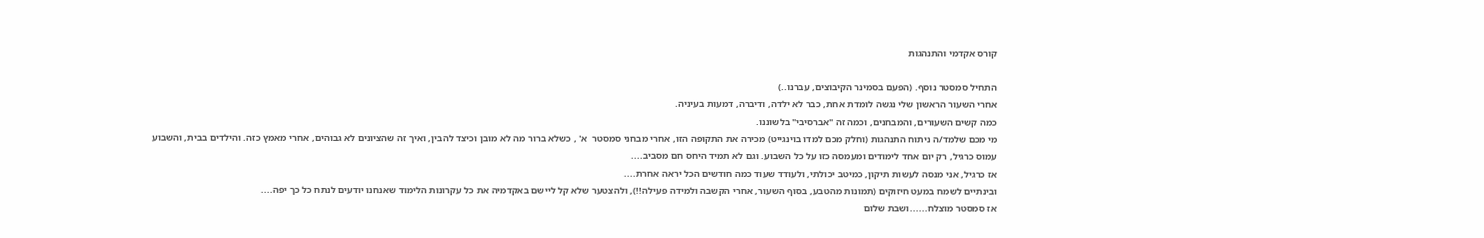קורס אקדמי והתנהגות

התחיל סמסטר נוסף. (הפעם בסמינר הקיבוצים, עברנו..)
אחרי השעור הראשון שלי נגשה לומדת אחת, כבר לא ילדה, ודיברה, דמעות בעיניה.
כמה קשים השעורים, והמבחנים, וכמה זה "אברסיבי" בלשוננו.
מי מכם שלמד/ה ניתוח התנהגות (וחלק מכם למדו בוינגייט) מכירה את התקופה הזו, אחרי מבחני סמסטר  א' , כשלא ברור מה לא מובן וכיצד להבין, ואיך זה שהציונים לא גבוהים, אחרי מאמץ כזה. והילדים בבית, והשבוע עמוס כרגיל, רק יום אחד לימודים ומעמסה כזו על כל השבוע. וגם לא תמיד היחס חם מסביב....
אז כרגיל, אני מנסה לעשות תיקון, כמיטב יכולתי, ולעודד שעוד כמה חודשים הכל יראה אחרת....
ובינתיים לשמח במעט חיזוקים (תמונות מהטבע, בסוף השעור, אחרי הקשבה ולמידה פעילה!!), ולהצטער שלא קל ליישם באקדמיה את כל עקרונות הלימוד שאנחנו יודעים לנתח כל כך יפה....
אז סמסטר מוצלח......ושבת שלום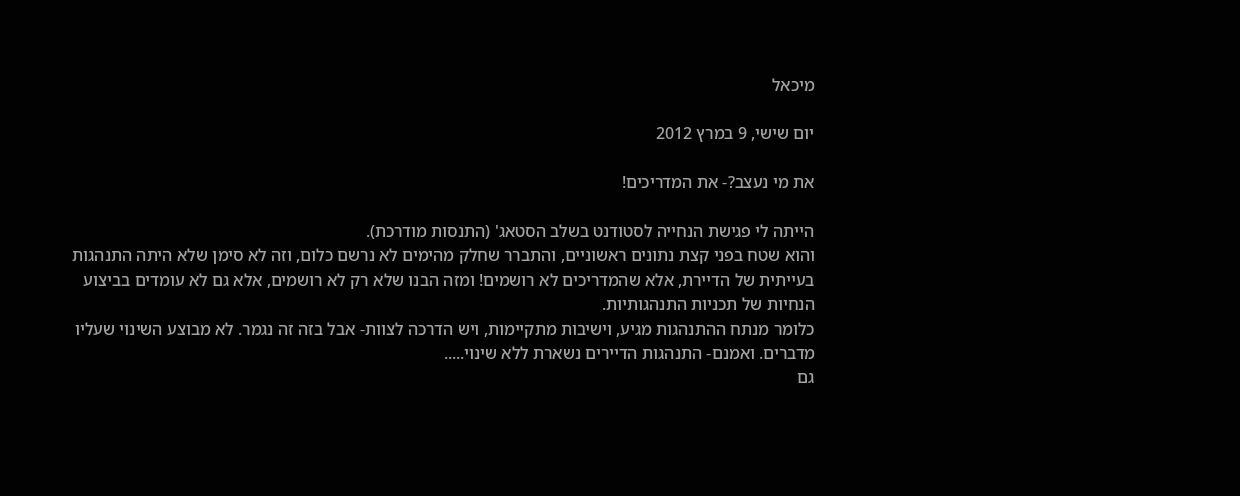מיכאל

יום שישי, 9 במרץ 2012

את מי נעצב?- את המדריכים!

הייתה לי פגישת הנחייה לסטודנט בשלב הסטאג' (התנסות מודרכת).
והוא שטח בפני קצת נתונים ראשוניים, והתברר שחלק מהימים לא נרשם כלום, וזה לא סימן שלא היתה התנהגות בעייתית של הדיירת, אלא שהמדריכים לא רושמים! ומזה הבנו שלא רק לא רושמים, אלא גם לא עומדים בביצוע הנחיות של תכניות התנהגותיות.
כלומר מנתח ההתנהגות מגיע, וישיבות מתקיימות, ויש הדרכה לצוות- אבל בזה זה נגמר. לא מבוצע השינוי שעליו מדברים. ואמנם- התנהגות הדיירים נשארת ללא שינוי.....
גם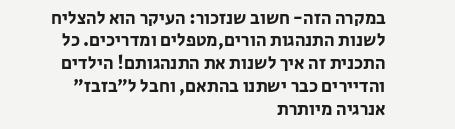במקרה הזה- חשוב שנזכור: העיקר הוא להצליח לשנות התנהגות הורים,מטפלים ומדריכים. כל התכנית זה איך לשנות את התנהגותם! הילדים והדיירים כבר ישתנו בהתאם, וחבל ל"בזבז" אנרגיה מיותרת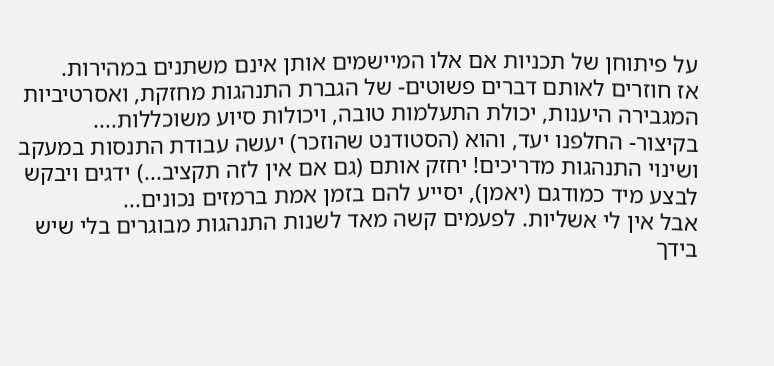על פיתוחן של תכניות אם אלו המיישמים אותן אינם משתנים במהירות.
אז חוזרים לאותם דברים פשוטים- של הגברת התנהגות מחזקת, ואסרטיביות המגבירה היענות, יכולת התעלמות טובה, ויכולות סיוע משוכללות....
בקיצור- החלפנו יעד, והוא (הסטודנט שהוזכר) יעשה עבודת התנסות במעקב ושינוי התנהגות מדריכים! יחזק אותם (גם אם אין לזה תקציב...) ידגים ויבקש לבצע מיד כמודגם (יאמן), יסייע להם בזמן אמת ברמזים נכונים...
אבל אין לי אשליות. לפעמים קשה מאד לשנות התנהגות מבוגרים בלי שיש בידך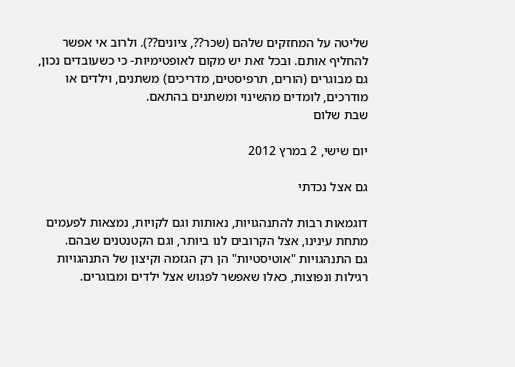שליטה על המחזקים שלהם (שכר??, ציונים??). ולרוב אי אפשר להחליף אותם. ובכל זאת יש מקום לאופטימיות- כי כשעובדים נכון, גם מבוגרים (הורים, תרפיסטים, מדריכים) משתנים, וילדים או מודרכים, לומדים מהשינוי ומשתנים בהתאם.
שבת שלום

יום שישי, 2 במרץ 2012

גם אצל נכדתי

דוגמאות רבות להתנהגויות, נאותות וגם לקויות, נמצאות לפעמים מתחת עינינו, אצל הקרובים לנו ביותר, וגם הקטנטנים שבהם.
גם התנהגויות "אוטיסטיות" הן רק הגזמה וקיצון של התנהגויות רגילות ונפוצות, כאלו שאפשר לפגוש אצל ילדים ומבוגרים.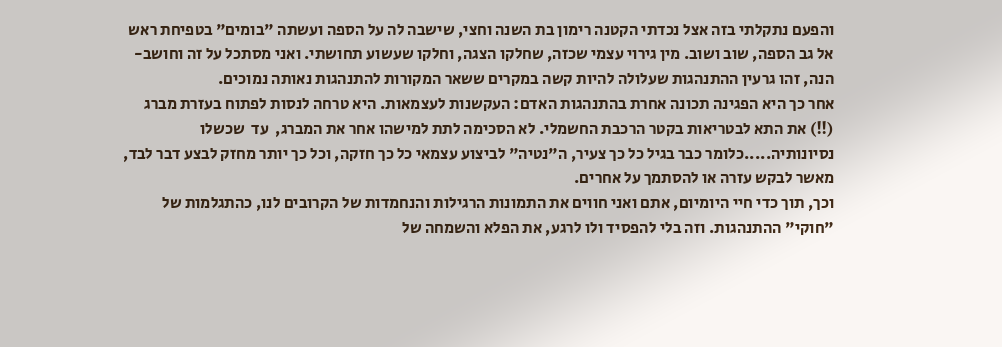והפעם נתקלתי בזה אצל נכדתי הקטנה רימון בת השנה וחצי, שישבה לה על הספה ועשתה "בומים" בטפיחת ראש אל גב הספה, שוב ושוב. מין גירוי עצמי שכזה, שחלקו הצגה, וחלקו שעשוע תחושתי. ואני מסתכל על זה וחושב- הנה, זהו גרעין ההתנהגות שעלולה להיות קשה במקרים ששאר המקורות להתנהגות נאותה נמוכים.
אחר כך היא הפגינה תכונה אחרת בהתנהגות האדם: העקשנות לעצמאות. היא טרחה לנסות לפתוח בעזרת מברג (!!) את התא לבטריאות בקטר הרכבת החשמלי. לא הסכימה לתת למישהו אחר את המברג,  עד  שכשלו נסיונותיה.....כלומר כבר בגיל כל כך צעיר, ה"נטיה" לביצוע עצמאי כל כך חזקה, וכל כך יותר מחזק לבצע דבר לבד, מאשר לבקש עזרה או להסתמך על אחרים.
וכך, תוך כדי חיי היומיום, אתם ואני חווים את התמונות הרגילות והנחמדות של הקרובים לנו, כהתגלמות של "חוקי" ההתנהגות. וזה בלי להפסיד ולו לרגע, את הפלא והשמחה של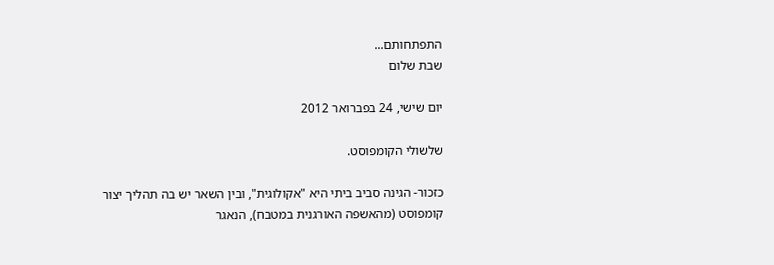התפתחותם...
שבת שלום

יום שישי, 24 בפברואר 2012

שלשולי הקומפוסט.

כזכור- הגינה סביב ביתי היא "אקולוגית", ובין השאר יש בה תהליך יצור קומפוסט (מהאשפה האורגנית במטבח), הנאגר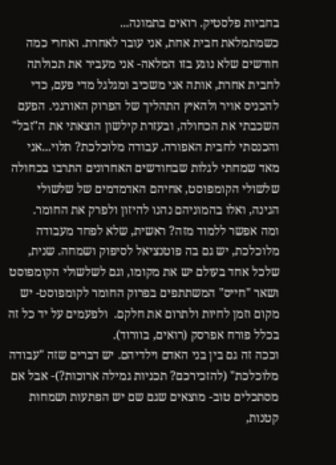בחביות פלסטיק. רואים בתמונה...
כשמתמלאת חבית אחת, אני עובר לאחרת. ואחרי כמה חודשים שלא נוגע בזו המלאה- אני מעביר את תכולתה לחבית אחרת, אותה אני משכיב ומגלגל מדי פעם, כדי להכניס אויר ולהאיץ התהליך של הפרוק האורגני. הפעם השכבתי את הכחולה, ובעזרת קילשון הוצאתי את ה"זבל" והכנסתי לחבית האפורה. עבודה מלוכלכת? תלוי...אני מאד שמחתי לגלות שבחודשים האחרונים התרבו בכחולה שלשולי הקומפוסט, אחיהם האדמדמים של שלשולי הגינה, ואלו בהמוניהם נהנו להיזון ולפרק את החומר.
ומה אפשר ללמוד מזה? ראשית, שלא לפחד מעבודה מלוכלכת, יש גם בה פוטנציאל לסיפוק ושמחה. שנית, שלכל אחד בעולם יש את מקומו, וגם לשלשולי הקומפוסט ושאר "חייס" המשתתפים בפרוק החומר לקומפוסט- יש מקום וזמן לחיות ולתרום את חלקם.  ולפעמים על יד כל זה בכלל פורח אפרסק (רואים, בוורוד).
וככה זה גם בין בני האדם וילדיהם. יש דברים שזה "עבודה מלוכלכת" (להזכירכם? תכניות גמילה ארוכות?)- אבל אם מסתכלים טוב- מוצאים שגם שם יש הפתעות ושמחות קטנות,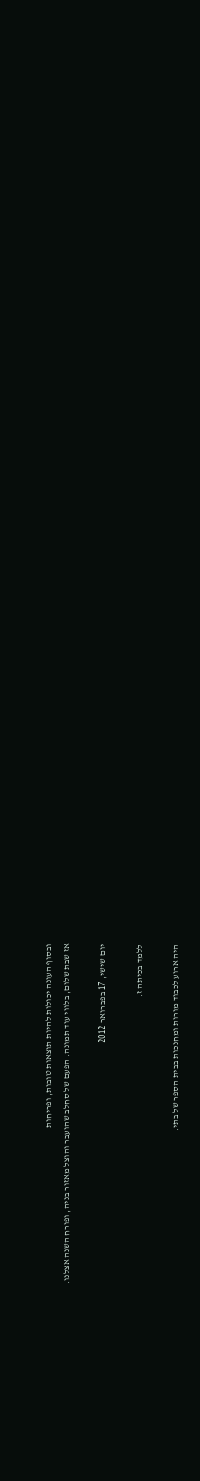ובסוף העונה יכולות להיות תוצאות טובות, ופריחות
אז שבת שלום, בלווי עוד תמונה. הפעם של סחלב שהועבר והוצל מאזור בניה, ופורח השנה אצלנו.

יום שישי, 17 בפברואר 2012

ללמד בכיתה ז.

היה ארוע לכבוד מורות ומחנכות בבית הספר של בתי.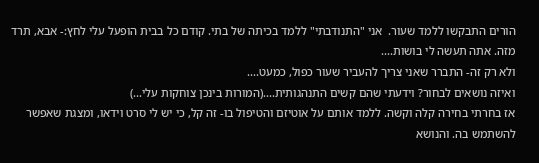הורים התבקשו ללמד שעור.  אני "התנודבתי" ללמד בכיתה של בתי. קודם כל בבית הופעל עלי לחץ:- אבא, תרד מזה. אתה תעשה לי בושות....
ולא רק זה- התברר שאני צריך להעביר שעור כפול, כמעט....
ואיזה נושאים לבחור? וידעתי שהם קשים התנהגותית....(המורות בינכן צוחקות עלי...)
אז בחרתי בחירה קלה וקשה. ללמד אותם על אוטיזם והטיפול בו- זה קל, כי יש לי סרט וידאו, ומצגת שאפשר להשתמש בה. והנושא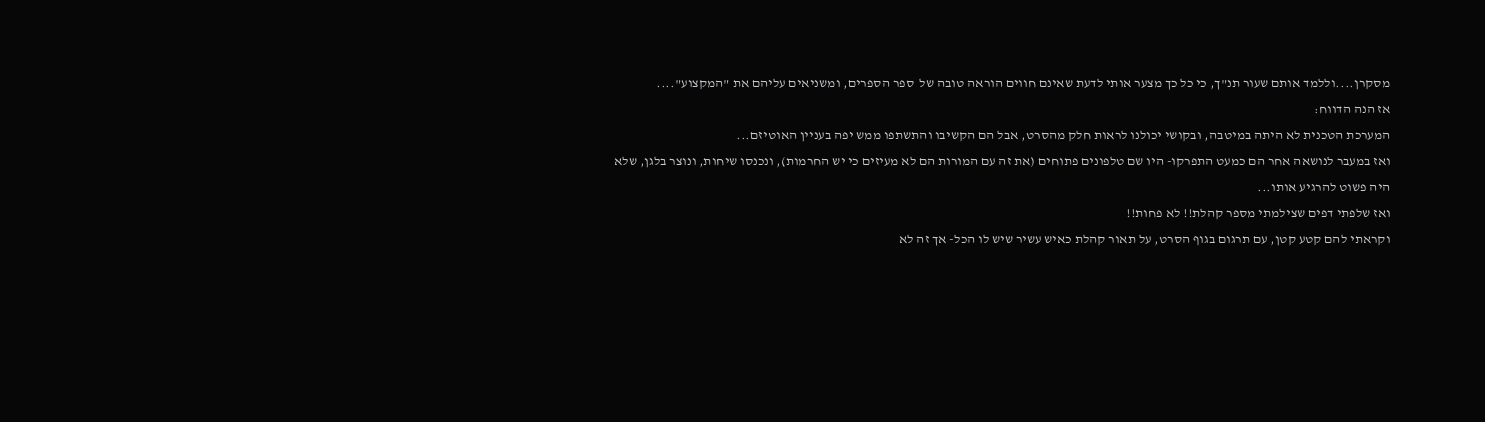מסקרן....וללמד אותם שעור תנ"ך, כי כל כך מצער אותי לדעת שאינם חווים הוראה טובה של  ספר הספרים, ומשניאים עליהם את "המקצוע"....
אז הנה הדווח:
המערכת הטכנית לא היתה במיטבה, ובקושי יכולנו לראות חלק מהסרט, אבל הם הקשיבו והתשתפו ממש יפה בעניין האוטיזם...
ואז במעבר לנושאה אחר הם כמעט התפרקו- היו שם טלפונים פתוחים (את זה עם המורות הם לא מעיזים כי יש החרמות), ונכנסו שיחות, ונוצר בלגן, שלא היה פשוט להרגיע אותו...
ואז שלפתי דפים שצילמתי מספר קהלת!! לא פחות!!
וקראתי להם קטע קטן, עם תרגום בגוף הסרט, על תאור קהלת כאיש עשיר שיש לו הכל- אך זה לא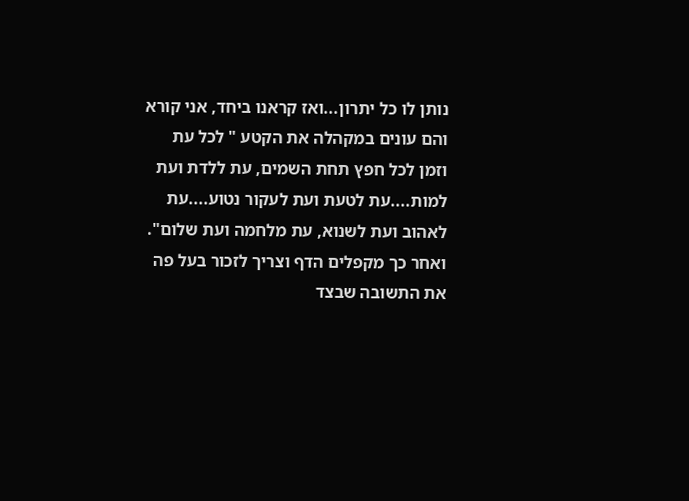נותן לו כל יתרון...ואז קראנו ביחד, אני קורא והם עונים במקהלה את הקטע " לכל עת וזמן לכל חפץ תחת השמים, עת ללדת ועת למות....עת לטעת ועת לעקור נטוע....עת לאהוב ועת לשנוא, עת מלחמה ועת שלום". ואחר כך מקפלים הדף וצריך לזכור בעל פה את התשובה שבצד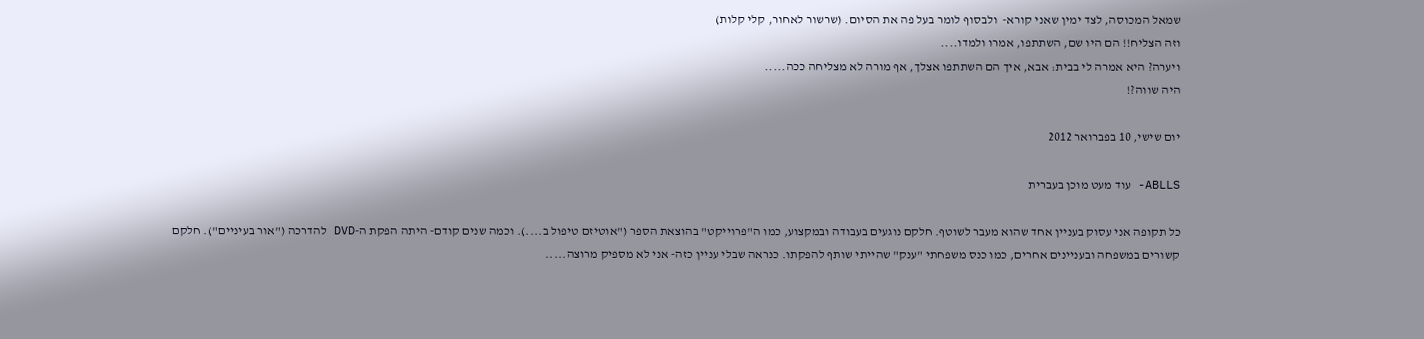שמאל המכוסה, לצד ימין שאני קורא-  ולבסוף לומר בעל פה את הסיום. (שרשור לאחור, קלי קלות)
וזה הצליח!! הם היו שם, השתתפו, אמרו ולמדו....
ויערה? היא אמרה לי בבית: אבא, איך הם השתתפו אצלך, אף מורה לא מצליחה ככה.....
היה שווה?!

יום שישי, 10 בפברואר 2012

ABLLS- עוד מעט מוכן בעברית

כל תקופה אני עסוק בעניין אחד שהוא מעבר לשוטף. חלקם נוגעים בעבודה ובמקצוע, כמו ה"פרוייקט" בהוצאת הספר ("אוטיזם טיפול ב....). וכמה שנים קודם- היתה הפקת ה-DVD להדרכה ("אור בעיניים"). חלקם קשורים במשפחה ובעניינים אחרים, כמו כנס משפחתי "ענק" שהייתי שותף להפקתו. כנראה שבלי עניין כזה- אני לא מספיק מרוצה.....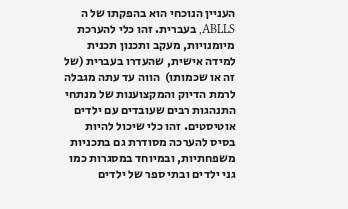העניין הנוכחי הוא בהפקתו של ה ABLLS, בעברית. זהו כלי להערכת מיומנויות, מעקב ותכנון תכנית למידה אישית, שהעדרו בעברית (של זה או שכמותו)  הווה עד עתה מגבלה לרמת הדיוק והמקצוענות של מנתחי התנהגות רבים שעובדים עם ילדים אוטיסטים. זהו כלי שיכול להיות בסיס להערכה מסודרת גם בתכניות משפחתיות, ובמיוחד במסגרות כמו גני ילדים ובתי ספר של ילדים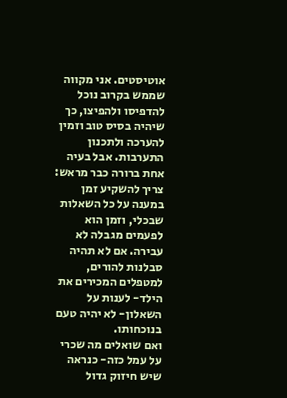אוטיסטים. אני מקווה שממש בקרוב נוכל להדפיסו ולהפיצו, כך שיהיה בסיס טוב וזמין להערכה ולתכנון התערבות. אבל בעיה אחת ברורה כבר מראש: צריך להשקיע זמן במענה על כל השאלות שבכלי, וזמן הוא לפעמים מגבלה לא עבירה. אם לא תהיה סבלנות להורים, למטפלים המכירים את הילד- לענות על השאלון- לא יהיה טעם בנוכחותו.
ואם שואלים מה שכרי על עמל כזה- כנראה שיש חיזוק גדול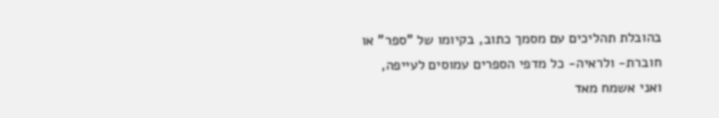בהובלת תהליכים עם מסמך כתוב, בקיומו של "ספר" או חוברת- ולראיה- כל מדפי הספרים עמוסים לעייפה, ואני אשמח מאד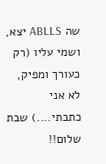שה ABLLS יצא, ושמי עליו (רק כעורך ומפיק, לא אני כתבתי....) שבת שלום!!